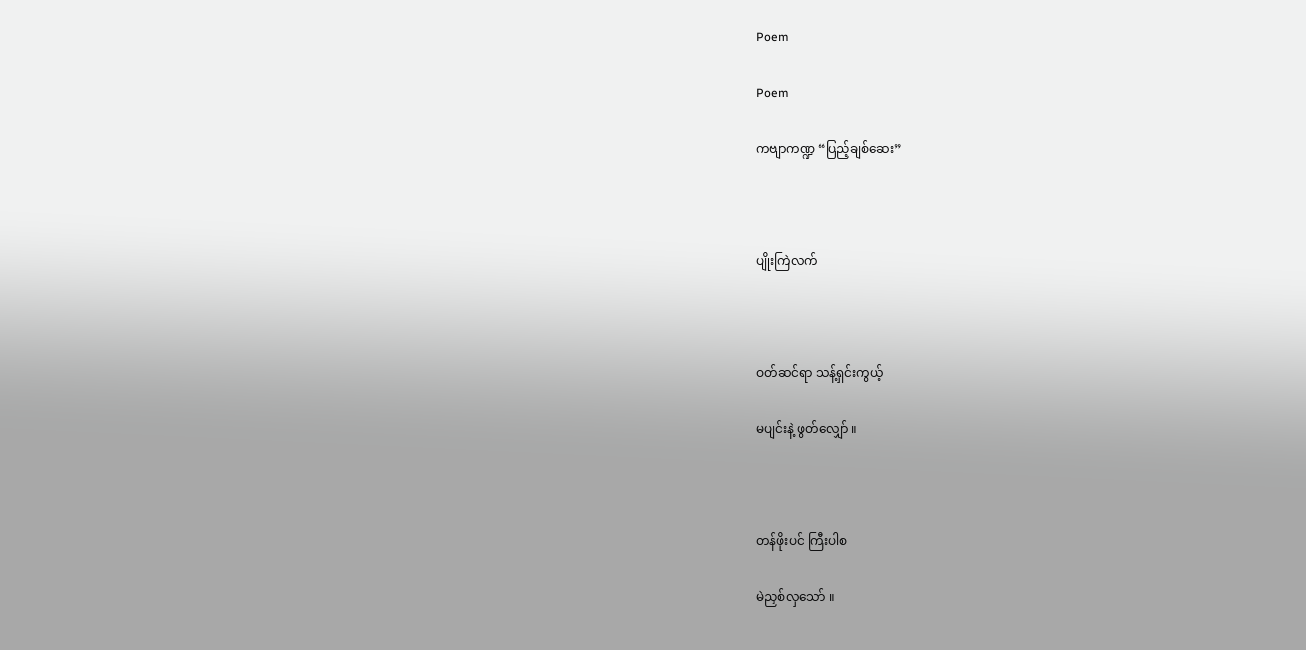Poem

Poem

ကဗျာကဏ္ဍ “ပြည့်ချစ်ဆေး”



ပျိုးကြဲလက်



ဝတ်ဆင်ရာ သန့်ရှင်းကွယ့်

မပျင်းနဲ့ ဖွတ်လျှော် ။



တန်ဖိုးပင် ကြီးပါစ

မဲညှစ်လှသော် ။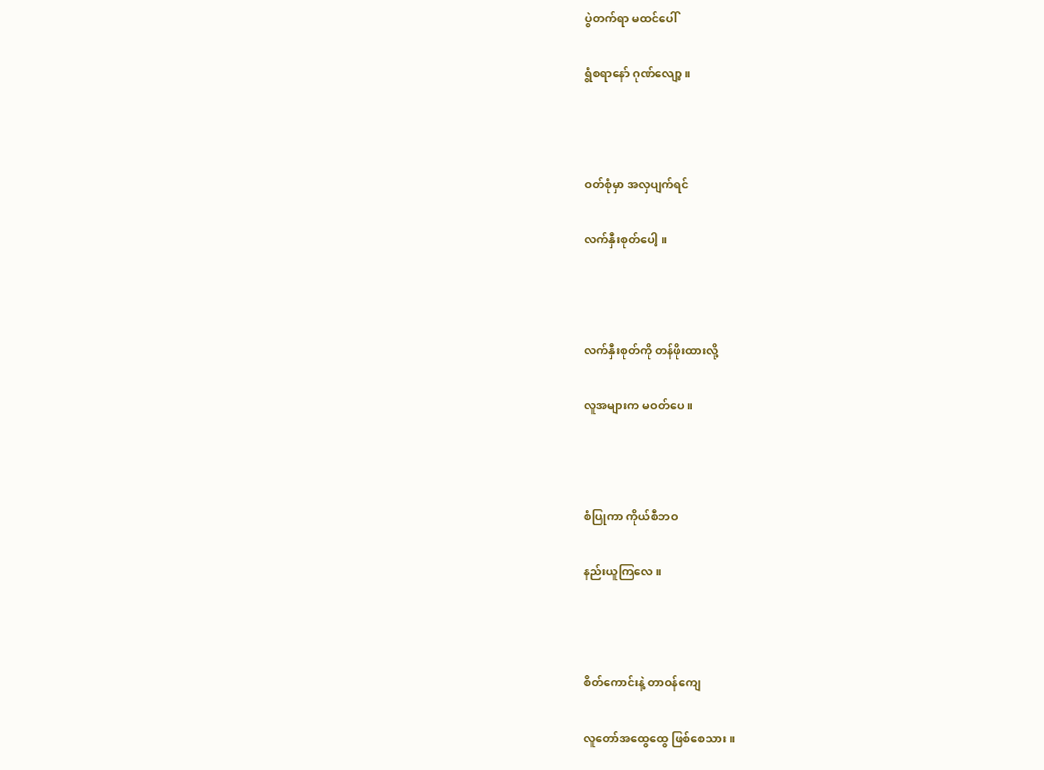ပွဲတက်ရာ မထင်ပေါ်

ရွံစရာနော် ဂုဏ်လျော့ ။



ဝတ်စုံမှာ အလှပျက်ရင်

လက်နှီးစုတ်ပေါ့ ။



လက်နှီးစုတ်ကို တန်ဖိုးထားလို့

လူအများက မဝတ်ပေ ။



စံပြုကာ ကိုယ်စီဘဝ

နည်းယူကြလေ ။



စိတ်ကောင်းနဲ့ တာဝန်ကျေ

လူတော်အထွေထွေ ဖြစ်စေသား ။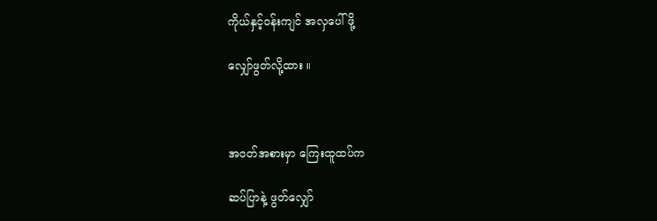ကိုယ်နှင့်ဝန်းကျင် အလှပေါ်ဖို့

လျှော်ဖွတ်လို့ထား ။



အဝတ်အစားမှာ ကြေးထူထပ်က

ဆပ်ပြာနဲ့ ဖွတ်လျှော်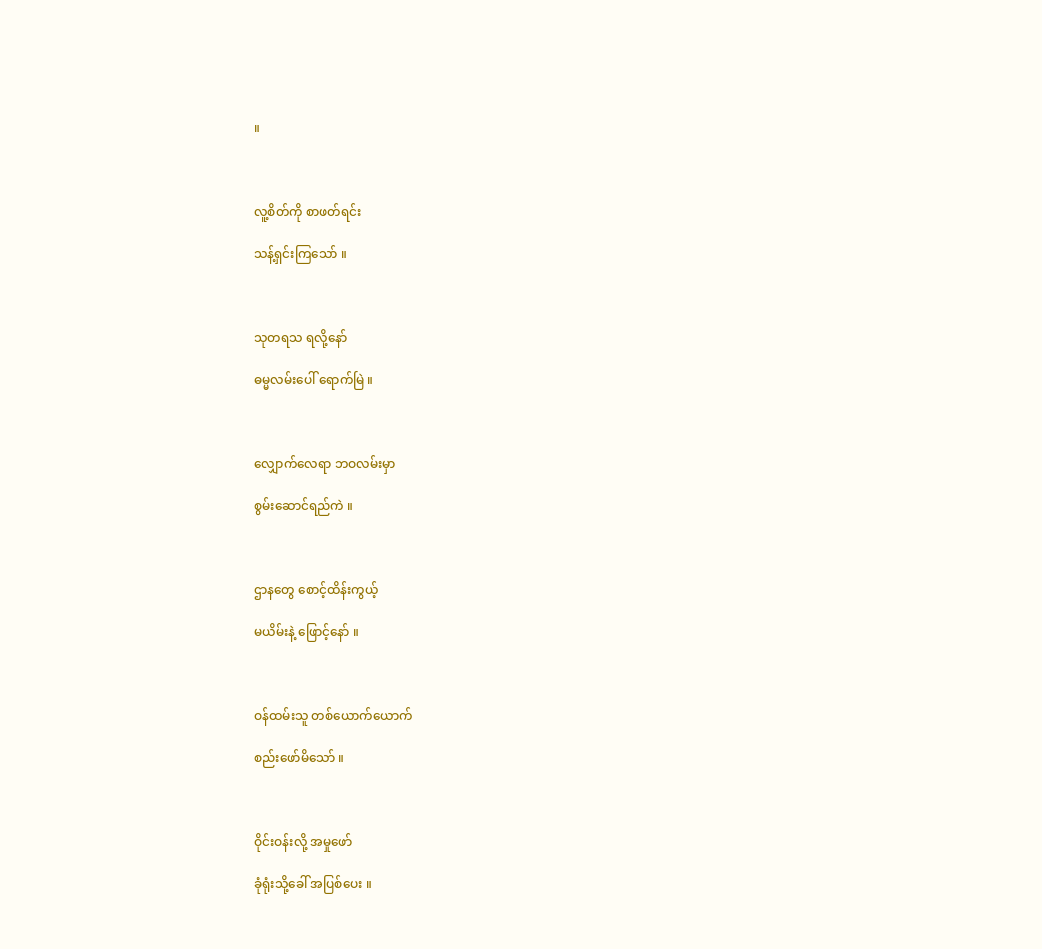။



လူ့စိတ်ကို စာဖတ်ရင်း

သန့်ရှင်းကြသော် ။



သုတရသ ရလို့နော်

ဓမ္မလမ်းပေါ် ရောက်မြဲ ။



လျှောက်လေရာ ဘဝလမ်းမှာ

စွမ်းဆောင်ရည်ကဲ ။



ဌာနတွေ စောင့်ထိန်းကွယ့်

မယိမ်းနဲ့ ဖြောင့်နော် ။



ဝန်ထမ်းသူ တစ်ယောက်ယောက်

စည်းဖော်မိသော် ။



ဝိုင်းဝန်းလို့ အမှုဖော်

ခုံရုံးသို့ခေါ် အပြစ်ပေး ။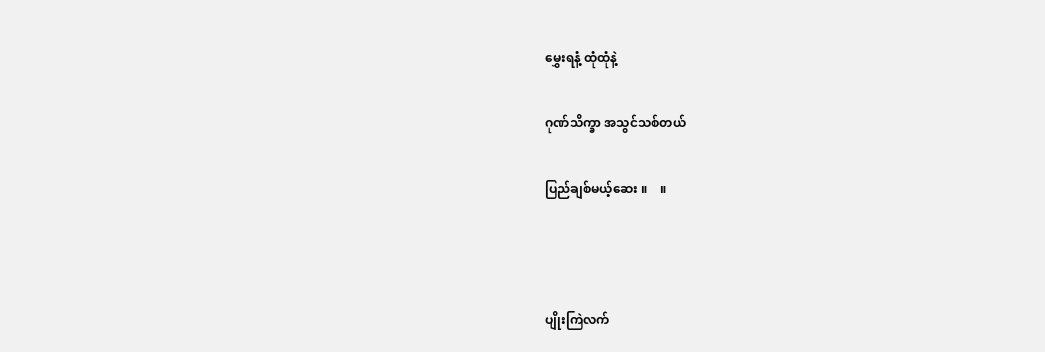မွှေးရနံ့ ထုံထုံနဲ့

ဂုဏ်သိက္ခာ အသွင်သစ်တယ်

ပြည်ချစ်မယ့်ဆေး ။    ။



ပျိုးကြဲလက်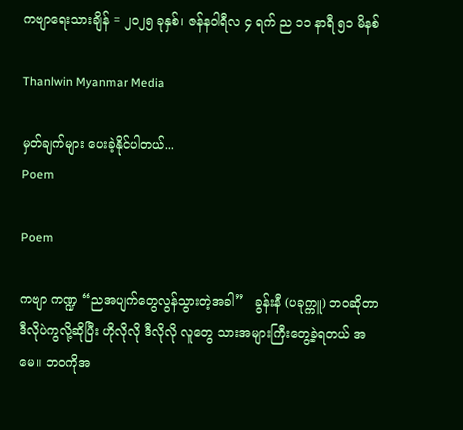ကဗျာရေးသားချိန် = ၂၀၂၅ ခုနှစ်၊ ဇန်နဝါရီလ ၄ ရက် ည ၁၁ နာရီ ၅၁ မိနစ်

Thanlwin Myanmar Media

မှတ်ချက်များ ပေးခဲ့နိုင်ပါတယ်...
Poem

Poem

ကဗျာ ကဏ္ဍ “ညအပျက်တွေလွန်သွားတဲ့အခါ”   ခွန်းနီ (ပခုက္ကူ) ဘဝဆိုတာ ဒီလိုပဲကွလို့ဆိုပြီး ဟိုလိုလို ဒီလိုလို လူတွေ သားအများကြီးတွေ့ခဲ့ရတယ် အမေ။ ဘဝကိုအ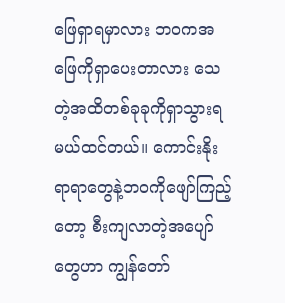ဖြေရှာရမှာလား ဘဝကအဖြေကိုရှာပေးတာလား သေတဲ့အထိတစ်ခုခုကိုရှာသွားရမယ်ထင်တယ်။ ကောင်းနိုးရာရာတွေနဲ့ဘဝကိုဖျော်ကြည့်တော့ စီးကျလာတဲ့အပျော်တွေဟာ ကျွန်တော်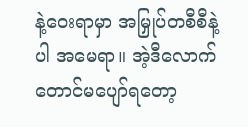နဲ့ဝေးရာမှာ အမြှုပ်တစီစီနဲ့ပါ အမေရာ။ အဲ့ဒီလောက်တောင်မပျော်ရတော့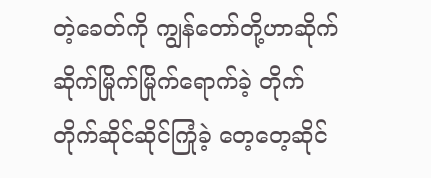တဲ့ခေတ်ကို ကျွန်တော်တို့ဟာဆိုက်ဆိုက်မြိုက်မြိုက်ရောက်ခဲ့ တိုက်တိုက်ဆိုင်ဆိုင်ကြုံခဲ့ တေ့တေ့ဆိုင်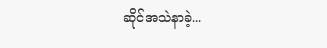ဆိုင်အသဲနာခဲ့...